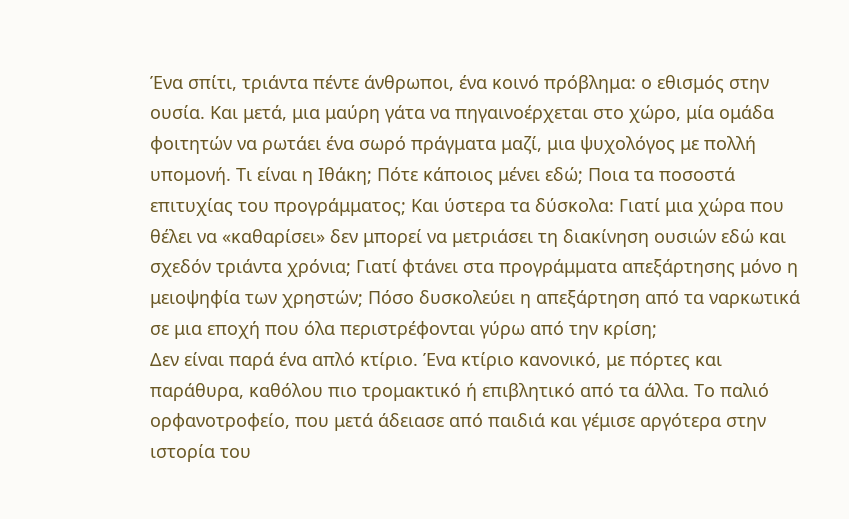Ένα σπίτι, τριάντα πέντε άνθρωποι, ένα κοινό πρόβλημα: ο εθισμός στην ουσία. Και μετά, μια μαύρη γάτα να πηγαινοέρχεται στο χώρο, μία ομάδα φοιτητών να ρωτάει ένα σωρό πράγματα μαζί, μια ψυχολόγος με πολλή υπομονή. Τι είναι η Ιθάκη; Πότε κάποιος μένει εδώ; Ποια τα ποσοστά επιτυχίας του προγράμματος; Και ύστερα τα δύσκολα: Γιατί μια χώρα που θέλει να «καθαρίσει» δεν μπορεί να μετριάσει τη διακίνηση ουσιών εδώ και σχεδόν τριάντα χρόνια; Γιατί φτάνει στα προγράμματα απεξάρτησης μόνο η μειοψηφία των χρηστών; Πόσο δυσκολεύει η απεξάρτηση από τα ναρκωτικά σε μια εποχή που όλα περιστρέφονται γύρω από την κρίση;
Δεν είναι παρά ένα απλό κτίριο. Ένα κτίριο κανονικό, με πόρτες και παράθυρα, καθόλου πιο τρομακτικό ή επιβλητικό από τα άλλα. Το παλιό ορφανοτροφείο, που μετά άδειασε από παιδιά και γέμισε αργότερα στην ιστορία του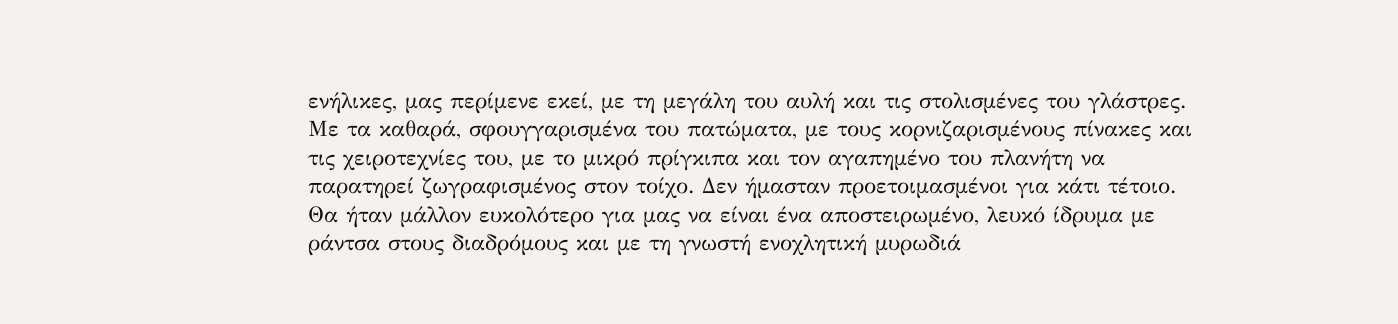ενήλικες, μας περίμενε εκεί, με τη μεγάλη του αυλή και τις στολισμένες του γλάστρες. Με τα καθαρά, σφουγγαρισμένα του πατώματα, με τους κορνιζαρισμένους πίνακες και τις χειροτεχνίες του, με το μικρό πρίγκιπα και τον αγαπημένο του πλανήτη να παρατηρεί ζωγραφισμένος στον τοίχο. Δεν ήμασταν προετοιμασμένοι για κάτι τέτοιο. Θα ήταν μάλλον ευκολότερο για μας να είναι ένα αποστειρωμένο, λευκό ίδρυμα με ράντσα στους διαδρόμους και με τη γνωστή ενοχλητική μυρωδιά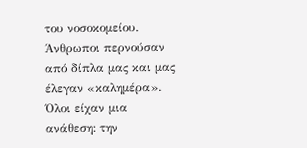του νοσοκομείου.
Άνθρωποι περνούσαν από δίπλα μας και μας έλεγαν «καλημέρα». Όλοι είχαν μια ανάθεση: την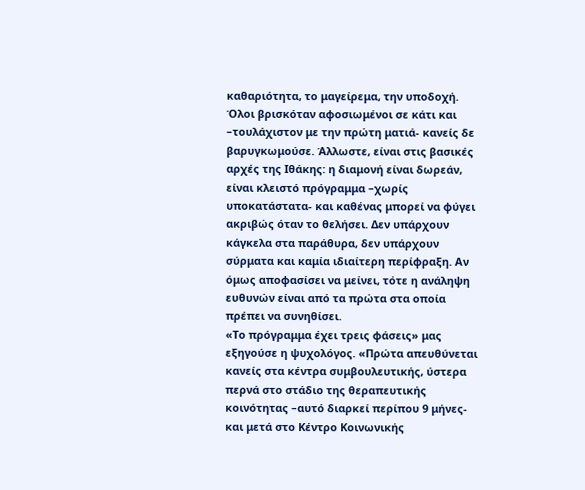καθαριότητα, το μαγείρεμα, την υποδοχή. Όλοι βρισκόταν αφοσιωμένοι σε κάτι και –τουλάχιστον με την πρώτη ματιά- κανείς δε βαρυγκωμούσε. Άλλωστε, είναι στις βασικές αρχές της Ιθάκης: η διαμονή είναι δωρεάν, είναι κλειστό πρόγραμμα –χωρίς υποκατάστατα- και καθένας μπορεί να φύγει ακριβώς όταν το θελήσει. Δεν υπάρχουν κάγκελα στα παράθυρα, δεν υπάρχουν σύρματα και καμία ιδιαίτερη περίφραξη. Αν όμως αποφασίσει να μείνει, τότε η ανάληψη ευθυνών είναι από τα πρώτα στα οποία πρέπει να συνηθίσει.
«Το πρόγραμμα έχει τρεις φάσεις» μας εξηγούσε η ψυχολόγος. «Πρώτα απευθύνεται κανείς στα κέντρα συμβουλευτικής, ύστερα περνά στο στάδιο της θεραπευτικής κοινότητας –αυτό διαρκεί περίπου 9 μήνες- και μετά στο Κέντρο Κοινωνικής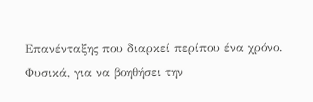Επανένταξης που διαρκεί περίπου ένα χρόνο. Φυσικά, για να βοηθήσει την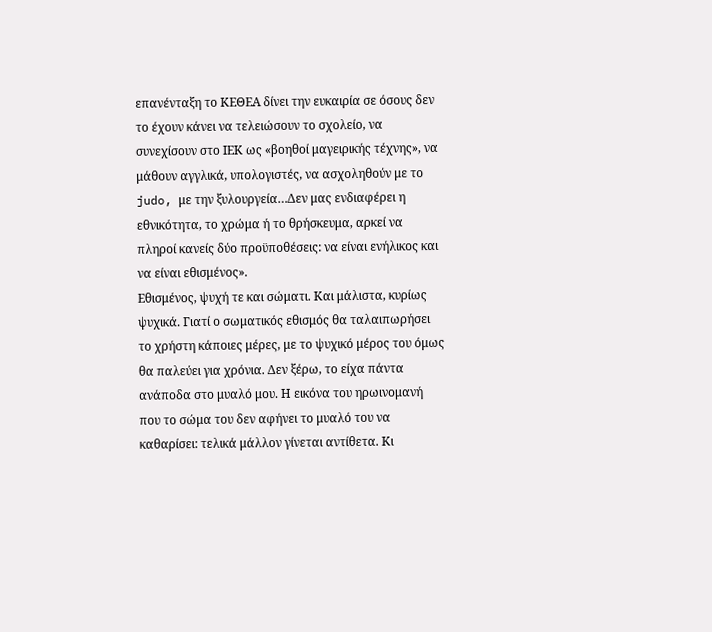επανένταξη το ΚΕΘΕΑ δίνει την ευκαιρία σε όσους δεν το έχουν κάνει να τελειώσουν το σχολείο, να συνεχίσουν στο ΙΕΚ ως «βοηθοί μαγειρικής τέχνης», να μάθουν αγγλικά, υπολογιστές, να ασχοληθούν με το judo, με την ξυλουργεία…Δεν μας ενδιαφέρει η εθνικότητα, το χρώμα ή το θρήσκευμα, αρκεί να πληροί κανείς δύο προϋποθέσεις: να είναι ενήλικος και να είναι εθισμένος».
Εθισμένος, ψυχή τε και σώματι. Και μάλιστα, κυρίως ψυχικά. Γιατί ο σωματικός εθισμός θα ταλαιπωρήσει το χρήστη κάποιες μέρες, με το ψυχικό μέρος του όμως θα παλεύει για χρόνια. Δεν ξέρω, το είχα πάντα ανάποδα στο μυαλό μου. Η εικόνα του ηρωινομανή που το σώμα του δεν αφήνει το μυαλό του να καθαρίσει: τελικά μάλλον γίνεται αντίθετα. Κι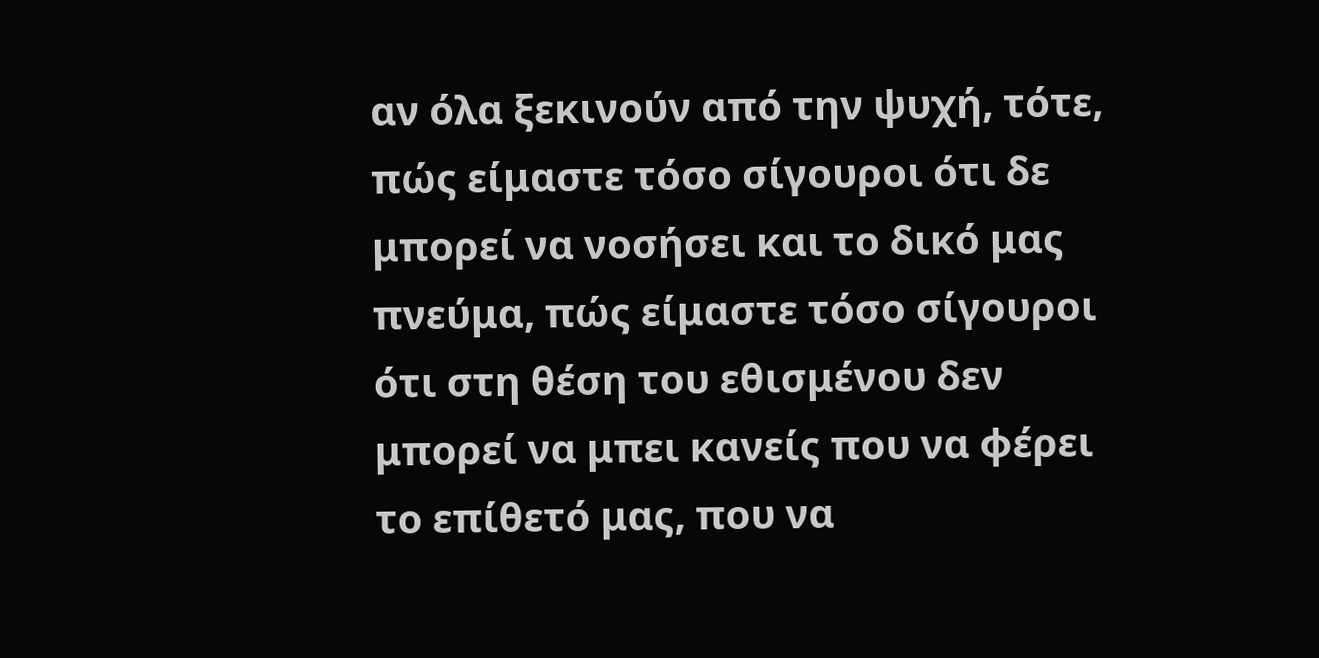αν όλα ξεκινούν από την ψυχή, τότε, πώς είμαστε τόσο σίγουροι ότι δε μπορεί να νοσήσει και το δικό μας πνεύμα, πώς είμαστε τόσο σίγουροι ότι στη θέση του εθισμένου δεν μπορεί να μπει κανείς που να φέρει το επίθετό μας, που να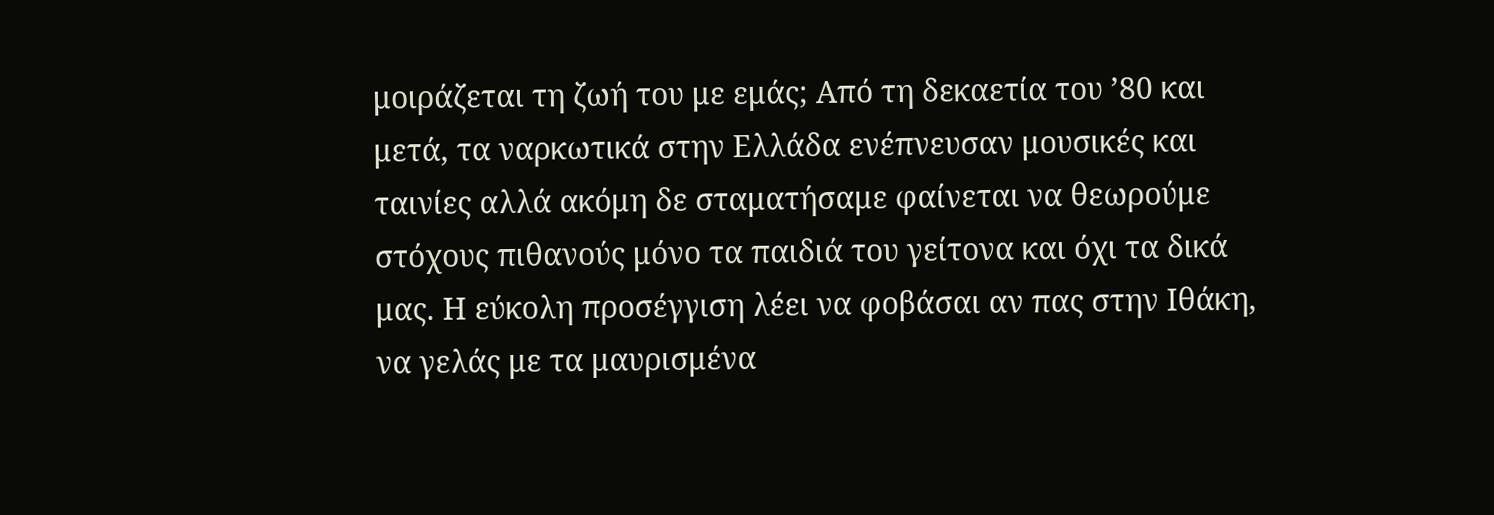μοιράζεται τη ζωή του με εμάς; Από τη δεκαετία του ’80 και μετά, τα ναρκωτικά στην Ελλάδα ενέπνευσαν μουσικές και ταινίες αλλά ακόμη δε σταματήσαμε φαίνεται να θεωρούμε στόχους πιθανούς μόνο τα παιδιά του γείτονα και όχι τα δικά μας. Η εύκολη προσέγγιση λέει να φοβάσαι αν πας στην Ιθάκη, να γελάς με τα μαυρισμένα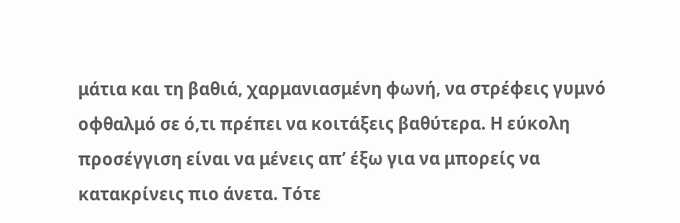μάτια και τη βαθιά, χαρμανιασμένη φωνή, να στρέφεις γυμνό οφθαλμό σε ό,τι πρέπει να κοιτάξεις βαθύτερα. Η εύκολη προσέγγιση είναι να μένεις απ’ έξω για να μπορείς να κατακρίνεις πιο άνετα. Τότε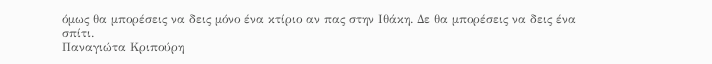όμως θα μπορέσεις να δεις μόνο ένα κτίριο αν πας στην Ιθάκη. Δε θα μπορέσεις να δεις ένα σπίτι.
Παναγιώτα Κριπούρη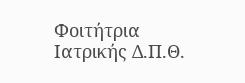Φοιτήτρια Ιατρικής Δ.Π.Θ.